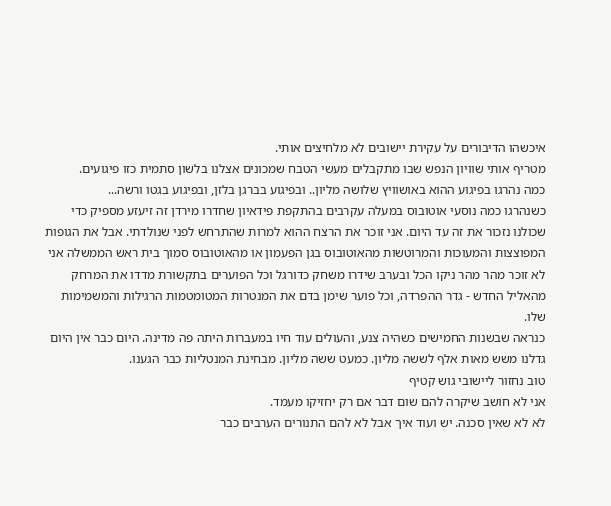איכשהו הדיבורים על עקירת יישובים לא מלחיצים אותי.
מטריף אותי שוויון הנפש שבו מתקבלים מעשי הטבח שמכונים אצלנו בלשון סתמית כזו פיגועים.
כמה נהרגו בפיגוע ההוא באושוויץ שלושה מליון.. ובפיגוע בברגן בלזן, ובפיגוע בגטו ורשה...
כשנהרגו כמה נוסעי אוטובוס במעלה עקרבים בהתקפת פידאיון שחדרו מירדן זה זיעזע מספיק כדי שכולנו נזכור את זה עד היום. אני זוכר את הרצח ההוא למרות שהתרחש לפני שנולדתי. אבל את הגופות המפוצצות והמעוכות והמרוטשות מהאוטובוס בגן הפעמון או מהאוטובוס סמוך בית ראש הממשלה אני לא זוכר מהר מהר ניקו הכל ובערב שידרו משחק כדורגל וכל הפוערים בתקשורת מדדו את המרחק מהאליל החדש - גדר ההפרדה, וכל פוער שימן בדם את המנטרות המטומטמות הרגילות והמשמימות שלו.
כנראה שבשנות החמישים כשהיה צנע, והעולים עוד חיו במעברות היתה פה מדינה. היום כבר אין היום גדלנו משש מאות אלף לששה מליון. כמעט ששה מליון. מבחינת המנטליות כבר הגענו.
טוב נחזור ליישובי גוש קטיף
אני לא חושב שיקרה להם שום דבר אם רק יחזיקו מעמד.
לא לא שאין סכנה. יש ועוד איך אבל לא להם התנורים הערבים כבר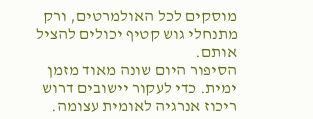מוסקים לכל האולמרטים, ורק מתנחלי גוש קטיף יכולים להציל אותם.
הסיפור היום שונה מאוד מזמן ימית. כדי לעקור יישובים דרוש ריכוז אנרגיה לאומית עצומה.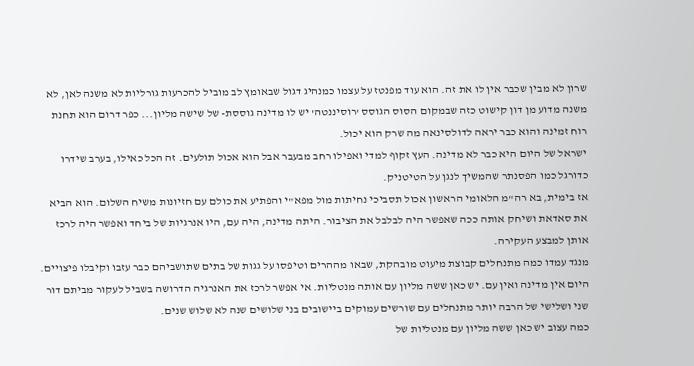שרון לא מבין שכבר אין לו את זה. הוא עוד מפנטז על עצמו כמנהיג דגול שבאומץ לב מוביל להכרעות גורליות לא משנה לאן, לא משנה מדוע מן דון קישוט כזה שבמקום הסוס הגוסס 'רוסיננטה' יש לו מדינה גוססת- של שישה מליון... כפר דרום הוא תחנת רוח זמינה והוא כבר יראה לדולסינאה מה שרק הוא יכול.
ישראל של היום היא כבר לא מדינה. העץ זקוף למדי ואפילו רחב מבעבר אבל הוא אכול תולעים. זה הכל כאילו, בערב שידרו כדורגל כמו הפסנתר שהמשיך לנגן על הטיטניק.
אז בימית, בא רה"מ הלאומי הראשון אכול תסביכי נחיתות מול מפא"י והפתיע את כולם עם חזיונות משיח השלום. הוא הביא את סאדאת ושיחק אותה ככה שאפשר היה לבלבל את הציבור. היתה מדינה, היה עם, היו אנרגיות של ביחד ואפשר היה לרכז אותן למבצע העקירה.
מנגד עמדו כמה מתנחלים קבוצת מיעוט מובהקת, שבאו מההרים וטיפסו על גגות של בתים שתושביהם כבר עזבו וקיבלו פיצויים.
היום אין מדינה ואין עם. יש כאן ששה מליון עם אותה מנטליות. אי אפשר לרכז את האנרגיה הדרושה בשביל לעקור מביתם דור שני ושלישי של הרבה יותר מתנחלים עם שורשים עמוקים ביישובים בני שלושים שנה לא שלוש שנים.
כמה עצוב יש כאן ששה מליון עם מנטליות של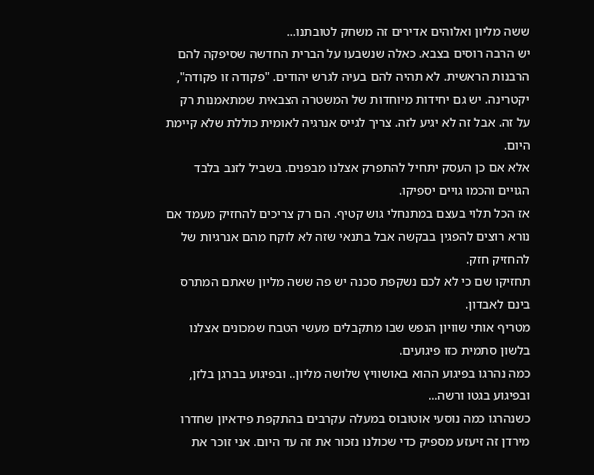ששה מליון ואלוהים אדירים זה משחק לטובתנו...
יש הרבה רוסים בצבא. כאלה שנשבעו על הברית החדשה שסיפקה להם הרבנות הראשית. לא תהיה להם בעיה לגרש יהודים. "פקודה זו פקודה", יקטרינה. יש גם יחידות מיוחדות של המשטרה הצבאית שמתאמנות רק על זה. אבל זה לא יגיע לזה. צריך לגייס אנרגיה לאומית כוללת שלא קיימת היום.
אלא אם כן העסק יתחיל להתפרק אצלנו מבפנים. בשביל לזנב בלבד הגויים והכמו גויים יספיקו.
אז הכל תלוי בעצם במתנחלי גוש קטיף. הם רק צריכים להחזיק מעמד אם נורא רוצים להפגין בבקשה אבל בתנאי שזה לא לוקח מהם אנרגיות של להחזיק חזק.
תחזיקו שם כי לא לכם נשקפת סכנה יש פה ששה מליון שאתם המתרס בינם לאבדון.
מטריף אותי שוויון הנפש שבו מתקבלים מעשי הטבח שמכונים אצלנו בלשון סתמית כזו פיגועים.
כמה נהרגו בפיגוע ההוא באושוויץ שלושה מליון.. ובפיגוע בברגן בלזן, ובפיגוע בגטו ורשה...
כשנהרגו כמה נוסעי אוטובוס במעלה עקרבים בהתקפת פידאיון שחדרו מירדן זה זיעזע מספיק כדי שכולנו נזכור את זה עד היום. אני זוכר את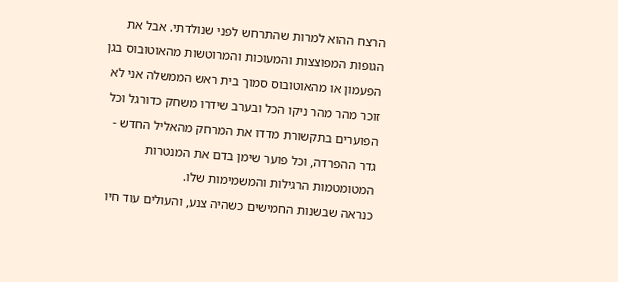הרצח ההוא למרות שהתרחש לפני שנולדתי. אבל את הגופות המפוצצות והמעוכות והמרוטשות מהאוטובוס בגן הפעמון או מהאוטובוס סמוך בית ראש הממשלה אני לא זוכר מהר מהר ניקו הכל ובערב שידרו משחק כדורגל וכל הפוערים בתקשורת מדדו את המרחק מהאליל החדש - גדר ההפרדה, וכל פוער שימן בדם את המנטרות המטומטמות הרגילות והמשמימות שלו.
כנראה שבשנות החמישים כשהיה צנע, והעולים עוד חיו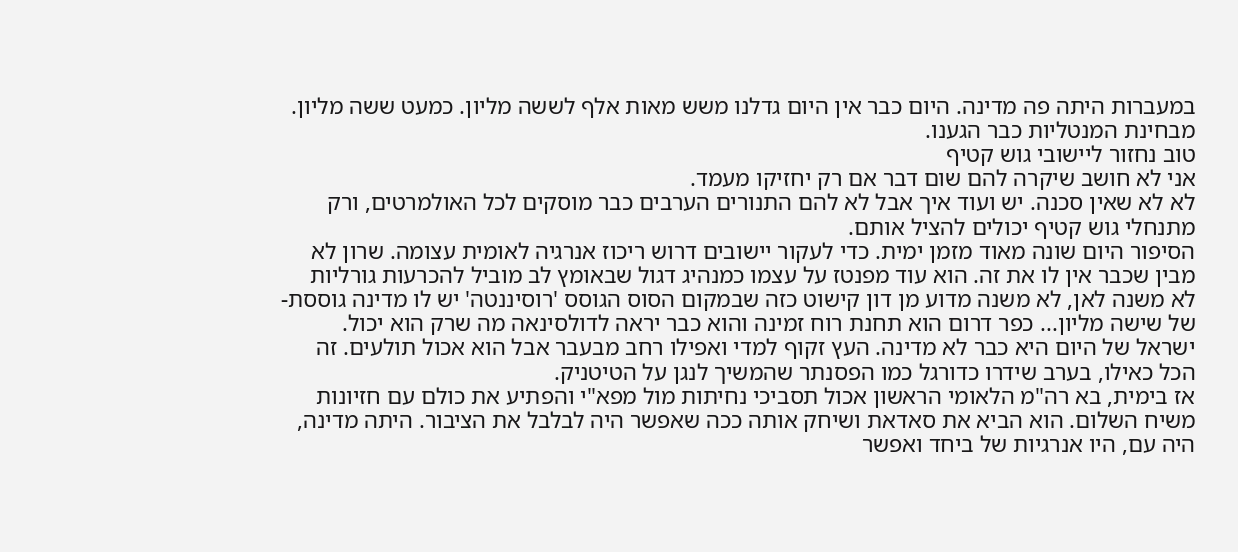במעברות היתה פה מדינה. היום כבר אין היום גדלנו משש מאות אלף לששה מליון. כמעט ששה מליון. מבחינת המנטליות כבר הגענו.
טוב נחזור ליישובי גוש קטיף
אני לא חושב שיקרה להם שום דבר אם רק יחזיקו מעמד.
לא לא שאין סכנה. יש ועוד איך אבל לא להם התנורים הערבים כבר מוסקים לכל האולמרטים, ורק מתנחלי גוש קטיף יכולים להציל אותם.
הסיפור היום שונה מאוד מזמן ימית. כדי לעקור יישובים דרוש ריכוז אנרגיה לאומית עצומה. שרון לא מבין שכבר אין לו את זה. הוא עוד מפנטז על עצמו כמנהיג דגול שבאומץ לב מוביל להכרעות גורליות לא משנה לאן, לא משנה מדוע מן דון קישוט כזה שבמקום הסוס הגוסס 'רוסיננטה' יש לו מדינה גוססת- של שישה מליון... כפר דרום הוא תחנת רוח זמינה והוא כבר יראה לדולסינאה מה שרק הוא יכול.
ישראל של היום היא כבר לא מדינה. העץ זקוף למדי ואפילו רחב מבעבר אבל הוא אכול תולעים. זה הכל כאילו, בערב שידרו כדורגל כמו הפסנתר שהמשיך לנגן על הטיטניק.
אז בימית, בא רה"מ הלאומי הראשון אכול תסביכי נחיתות מול מפא"י והפתיע את כולם עם חזיונות משיח השלום. הוא הביא את סאדאת ושיחק אותה ככה שאפשר היה לבלבל את הציבור. היתה מדינה, היה עם, היו אנרגיות של ביחד ואפשר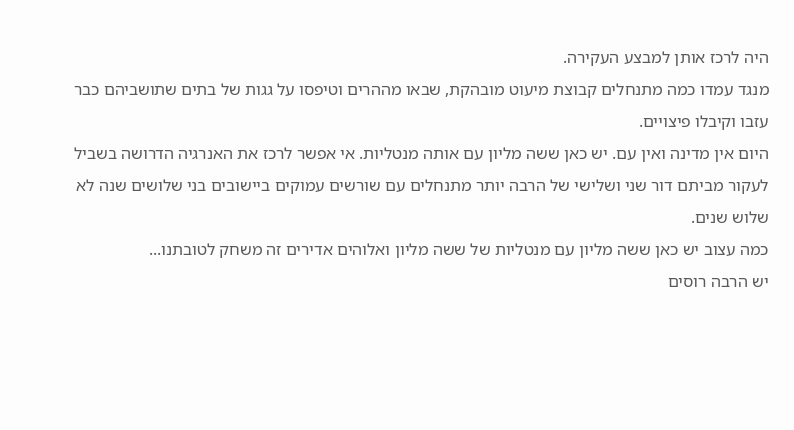היה לרכז אותן למבצע העקירה.
מנגד עמדו כמה מתנחלים קבוצת מיעוט מובהקת, שבאו מההרים וטיפסו על גגות של בתים שתושביהם כבר עזבו וקיבלו פיצויים.
היום אין מדינה ואין עם. יש כאן ששה מליון עם אותה מנטליות. אי אפשר לרכז את האנרגיה הדרושה בשביל לעקור מביתם דור שני ושלישי של הרבה יותר מתנחלים עם שורשים עמוקים ביישובים בני שלושים שנה לא שלוש שנים.
כמה עצוב יש כאן ששה מליון עם מנטליות של ששה מליון ואלוהים אדירים זה משחק לטובתנו...
יש הרבה רוסים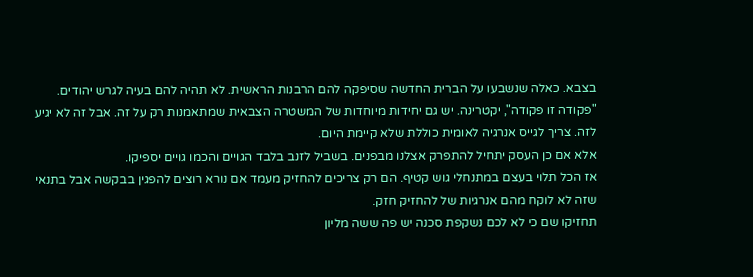בצבא. כאלה שנשבעו על הברית החדשה שסיפקה להם הרבנות הראשית. לא תהיה להם בעיה לגרש יהודים. "פקודה זו פקודה", יקטרינה. יש גם יחידות מיוחדות של המשטרה הצבאית שמתאמנות רק על זה. אבל זה לא יגיע לזה. צריך לגייס אנרגיה לאומית כוללת שלא קיימת היום.
אלא אם כן העסק יתחיל להתפרק אצלנו מבפנים. בשביל לזנב בלבד הגויים והכמו גויים יספיקו.
אז הכל תלוי בעצם במתנחלי גוש קטיף. הם רק צריכים להחזיק מעמד אם נורא רוצים להפגין בבקשה אבל בתנאי שזה לא לוקח מהם אנרגיות של להחזיק חזק.
תחזיקו שם כי לא לכם נשקפת סכנה יש פה ששה מליון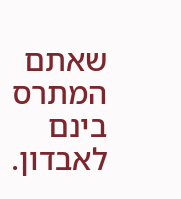שאתם המתרס בינם לאבדון.